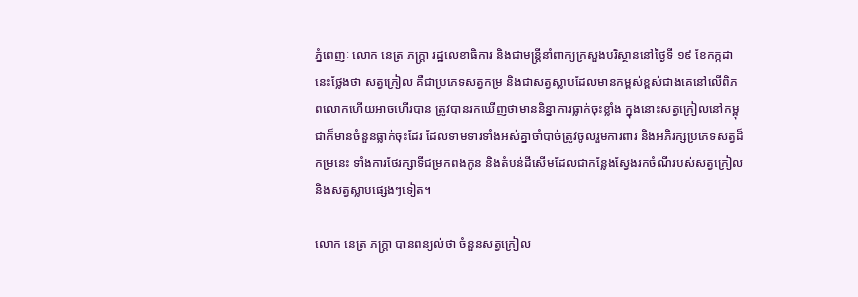ភ្នំពេញៈ លោក នេត្រ ភក្ត្រា រដ្ឋលេខាធិការ និងជាមន្ត្រីនាំពាក្យក្រសួងបរិស្ថាននៅថ្ងៃទី ១៩ ខែកក្កដា នេះថ្លែងថា សត្វក្រៀល គឺជាប្រភេទសត្វកម្រ និងជាសត្វស្លាបដែលមានកម្ពស់ខ្ពស់ជាងគេនៅលើពិភពលោកហើយអាចហើរបាន ត្រូវបានរកឃើញថាមាននិន្នាការធ្លាក់ចុះខ្លាំង ក្នុងនោះសត្វក្រៀលនៅកម្ពុជាក៏មានចំនួនធ្លាក់ចុះដែរ ដែលទាមទារទាំងអស់គ្នាចាំបាច់ត្រូវចូលរួមការពារ និងអភិរក្សប្រភេទសត្វដ៏កម្រនេះ ទាំងការថែរក្សាទីជម្រកពងកូន និងតំបន់ដីសើមដែលជាកន្លែងស្វែងរកចំណីរបស់សត្វក្រៀលនិងសត្វស្លាបផ្សេងៗទៀត។

លោក នេត្រ ភក្ត្រា បានពន្យល់ថា ចំនួនសត្វក្រៀល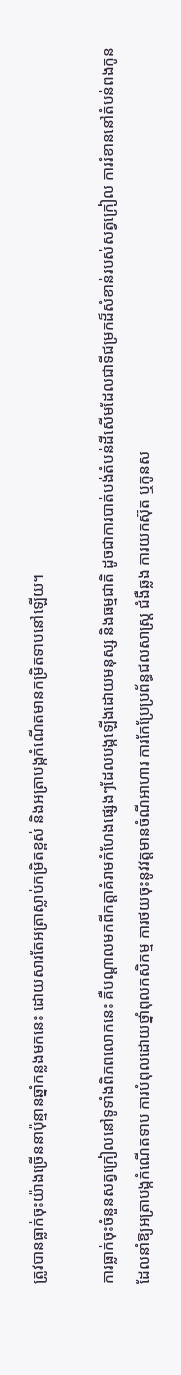ត្រូវបានធ្លាក់ចុះយ៉ាងច្រើននាប៉ុន្មានឆ្នាំកន្លងមកនេះ ដោយសារតែអត្រាស្លាប់កម្រិតខ្ពស់ និងអត្រាបង្កកំណើតមានកម្រិតទាបនៅឡើយ។

ការធ្លាក់ចុះចំនួនសត្វក្រៀលនៅទូទាំងពិភពលោកនេះ គឺបណ្ដាលមកពីកត្តាគំរាមកំហែងផ្សេងៗដែលបង្កឡើងដោយមនុស្ស និងធម្មជាតិ ដូចជាការបាត់បង់តំបន់ដីសើមដែលជាទីជម្រកដ៏សំខាន់របស់សត្វក្រៀល ការរំខាននៅតំបន់ពងកូន ដែលនាំឱ្យអត្រាបង្កកំណើតទាប ការបំពុលដោយថ្នាំពុលកសិកម្ម ការថយចុះនូវវត្តមានចំណីអាហារ ការកែប្រែប្រព័ន្ធជលសាស្ត្រ ជំងឺឆ្លង ការយកស៊ុត ឬកូនស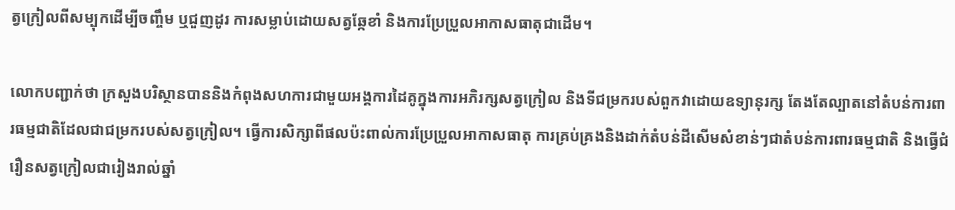ត្វក្រៀលពីសម្បុកដើម្បីចញ្ចឹម ឬជួញដូរ ការសម្លាប់ដោយសត្វឆ្កែខាំ និងការប្រែប្រួលអាកាសធាតុជាដើម។

លោកបញ្ជាក់ថា ក្រសួងបរិស្ថានបាននិងកំពុងសហការជាមួយអង្គការដៃគូក្នុងការអភិរក្សសត្វក្រៀល និងទីជម្រករបស់ពួកវាដោយឧទ្យានុរក្ស តែងតែល្បាតនៅតំបន់ការពារធម្មជាតិដែលជាជម្រករបស់សត្វក្រៀល។ ធ្វើការសិក្សាពីផលប៉ះពាល់ការប្រែប្រួលអាកាសធាតុ ការគ្រប់គ្រងនិងដាក់តំបន់ដីសើមសំខាន់ៗជាតំបន់ការពារធម្មជាតិ និងធ្វើជំរឿនសត្វក្រៀលជារៀងរាល់ឆ្នាំ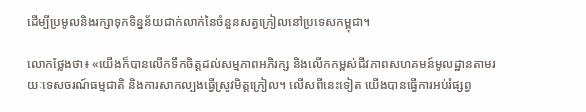ដើម្បីប្រមូលនិងរក្សាទុកទិន្នន័យជាក់លាក់នៃចំនួនសត្វក្រៀលនៅប្រទេសកម្ពុជា។

លោកថ្លែងថា៖ «យើងក៏បានលើកទឹកចិត្តដល់សម្មភាពអភិរក្ស និងលើកកម្ពស់ជីវភាពសហគមន៍មូលដ្ឋានតាមរយៈទេសចរណ៍ធម្មជាតិ និងការសាកល្បងធ្វើស្រូវមិត្តក្រៀល។ លើសពីនេះទៀត យើងបានធ្វើការអប់រំផ្សព្វ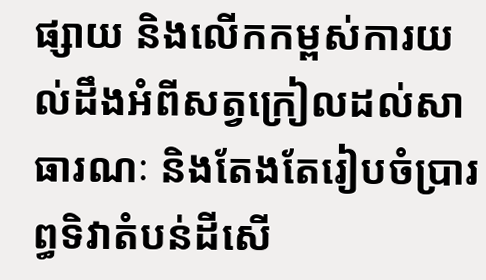ផ្សាយ និងលើកកម្ពស់ការយល់ដឹងអំពីសត្វក្រៀលដល់សាធារណៈ និងតែងតែរៀបចំប្រារព្ធទិវាតំបន់ដីសើ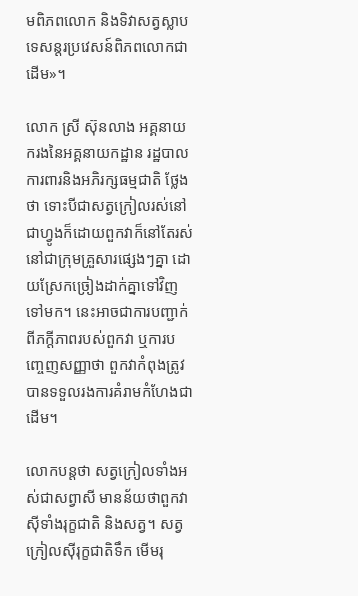មពិភពលោក និងទិវាសត្វស្លាបទេសន្តរប្រវេសន៍ពិភពលោកជាដើម»។

លោក ស្រី ស៊ុនលាង អគ្គនាយករងនៃអគ្គនាយកដ្ឋាន រដ្ឋបាលការពារនិងអភិរក្សធម្មជាតិ ថ្លែងថា ទោះបីជាសត្វក្រៀលរស់នៅជាហ្វូងក៏ដោយពួកវាក៏នៅតែរស់នៅជាក្រុមគ្រួសារផ្សេងៗគ្នា ដោយស្រែកច្រៀងដាក់គ្នាទៅវិញទៅមក។ នេះអាចជាការបញ្ជាក់ពីភក្ដីភាពរបស់ពួកវា ឬការបញ្ចេញសញ្ញាថា ពួកវាកំពុងត្រូវបានទទួលរងការគំរាមកំហែងជាដើម។

លោកបន្តថា សត្វក្រៀលទាំងអស់ជាសព្វាសី មានន័យថាពួកវាស៊ីទាំងរុក្ខជាតិ និងសត្វ។ សត្វក្រៀលស៊ីរុក្ខជាតិទឹក មើមរុ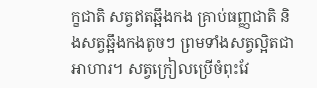ក្ខជាតិ សត្វឥតឆ្អឹងកង គ្រាប់ធញ្ញជាតិ និងសត្វឆ្អឹងកងតូចៗ ព្រមទាំងសត្វល្អិតជាអាហារ។ សត្វក្រៀលប្រើចំពុះវែ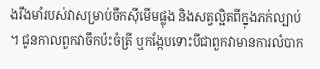ងរឹងមាំរបស់វាសម្រាប់ចឹកស៊ីមើមផ្លុង និងសត្វល្អិតពីក្នុងភក់ល្បាប់។ ជូនកាលពួកវាចឹកប៉ះចំត្រី ឬកង្កែបទោះបីជាពួកវាមានការលំបាក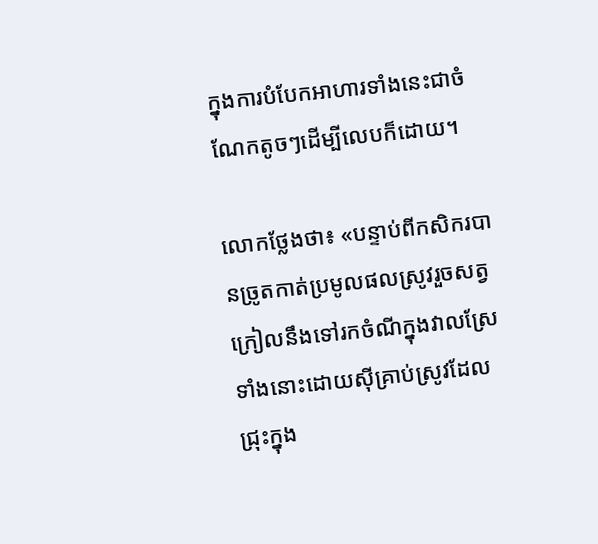ក្នុងការបំបែកអាហារទាំងនេះជាចំណែកតូចៗដើម្បីលេបក៏ដោយ។

លោកថ្លែងថា៖ «បន្ទាប់ពីកសិករបានច្រូតកាត់ប្រមូលផលស្រូវរួចសត្វក្រៀលនឹងទៅរកចំណីក្នុងវាលស្រែទាំងនោះដោយស៊ីគ្រាប់ស្រូវដែលជ្រុះក្នុង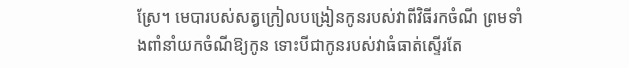ស្រែ។ មេបារបស់សត្វក្រៀលបង្រៀនកូនរបស់វាពីវិធីរកចំណី ព្រមទាំងពាំនាំយកចំណីឱ្យកូន ទោះបីជាកូនរបស់វាធំធាត់ស្ទើរតែ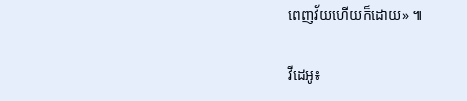ពេញវ័យហើយក៏ដោយ» ៕

វីដេអូ៖